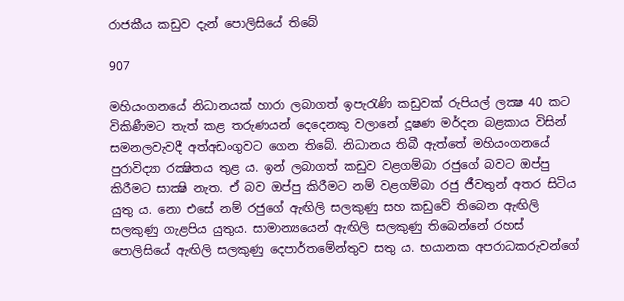රාජකීය කඩුව දැන් පොලිසියේ තිබේ

907

මහියංගනයේ නිධානයක් හාරා ලබාගත් ඉපැරැණි කඩුවක් රුපියල් ලක්‍ෂ 40 කට විකිණීමට තැත් කළ තරුණයන් දෙදෙනකු වලානේ දූෂණ මර්දන බළකාය විසින් සමනලවැවදී අත්අඩංගුවට ගෙන තිබේ. නිධානය තිබී ඇත්තේ මහියංගනයේ පුරාවිද්‍යා රක්‍ෂිතය තුළ ය. ඉන් ලබාගත් කඩුව වළගම්බා රජුගේ බවට ඔප්පු කිරීමට සාක්‍ෂි නැත. ඒ බව ඔප්පු කිරීමට නම් වළගම්බා රජු ජීවතුන් අතර සිටිය යුතු ය. නො එසේ නම් රජුගේ ඇඟිලි සලකුණු සහ කඩුවේ තිබෙන ඇඟිලි සලකුණු ගැළපිය යුතුය. සාමාන්‍යයෙන් ඇඟිලි සලකුණු තිබෙන්නේ රහස් පොලිසියේ ඇඟිලි සලකුණු දෙපාර්තමේන්තුව සතු ය. භයානක අපරාධකරුවන්ගේ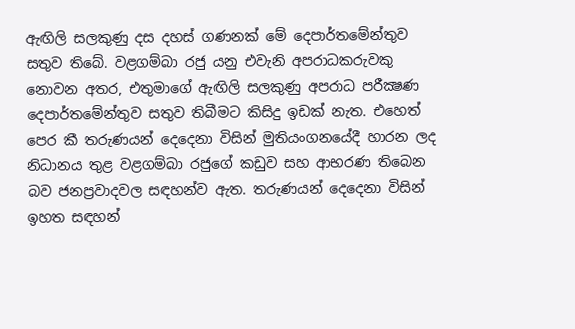ඇඟිලි සලකුණු දස දහස් ගණනක් මේ දෙපාර්තමේන්තුව සතුව තිබේ. වළගම්බා රජු යනු එවැනි අපරාධකරුවකු නොවන අතර, එතුමාගේ ඇඟිලි සලකුණු අපරාධ පරීක්‍ෂණ දෙපාර්තමේන්තුව සතුව තිබීමට කිසිදු ඉඩක් නැත. එහෙත් පෙර කී තරුණයන් දෙදෙනා විසින් මුතියංගනයේදී හාරන ලද නිධානය තුළ වළගම්බා රජුගේ කඩුව සහ ආභරණ තිබෙන බව ජනප්‍රවාදවල සඳහන්ව ඇත. තරුණයන් දෙදෙනා විසින් ඉහත සඳහන්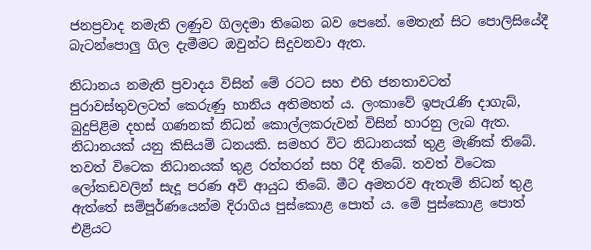ජනප්‍රවාද නමැති ලණුව ගිලදමා තිබෙන බව පෙනේ. මෙතැන් සිට පොලිසියේදී බැටන්පොලු ගිල දැමීමට ඔවුන්ට සිදුවනවා ඇත.

නිධානය නමැති ප්‍රවාදය විසින් මේ රටට සහ එහි ජනතාවටත් පුරාවස්තුවලටත් කෙරුණු හානිය අතිමහත් ය. ලංකාවේ ඉපැරැණි දාගැබ්, බුදුපිළිම දහස් ගණනක් නිධන් කොල්ලකරුවන් විසින් හාරනු ලැබ ඇත. නිධානයක් යනු කිසියම් ධනයකි. සමහර විට නිධානයක් තුළ මැණික් තිබේ. තවත් විටෙක නිධානයක් තුළ රත්තරන් සහ රිදී තිබේ. තවත් විටෙක ලෝකඩවලින් සැදූ පරණ අවි ආයුධ තිබේ. මීට අමතරව ඇතැම් නිධන් තුළ ඇත්තේ සම්පූර්ණයෙන්ම දිරාගිය පුස්කොළ පොත් ය. මේ පුස්කොළ පොත් එළියට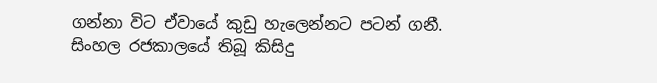ගන්නා විට ඒවායේ කුඩු හැලෙන්නට පටන් ගනී. සිංහල රජකාලයේ තිබූ කිසිදු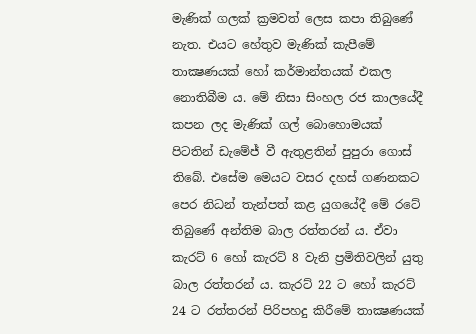මැණික් ගලක් ක්‍රමවත් ලෙස කපා තිබුණේ නැත. එයට හේතුව මැණික් කැපීමේ තාක්‍ෂණයක් හෝ කර්මාන්තයක් එකල නොතිබීම ය. මේ නිසා සිංහල රජ කාලයේදී කපන ලද මැණික් ගල් බොහොමයක් පිටතින් ඩැමේජ් වී ඇතුළතින් පුපුරා ගොස් තිබේ. එසේම මෙයට වසර දහස් ගණනකට පෙර නිධන් තැන්පත් කළ යුගයේදී මේ රටේ තිබුණේ අන්තිම බාල රත්තරන් ය. ඒවා කැරට් 6 හෝ කැරට් 8 වැනි ප්‍රමිතිවලින් යුතු බාල රත්තරන් ය. කැරට් 22 ට හෝ කැරට් 24 ට රත්තරන් පිරිපහදු කිරීමේ තාක්‍ෂණයක්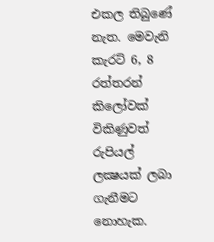එකල තිබුණේ නැත. මෙවැනි කැරට් 6, 8 රත්තරන් කිලෝවක් විකිණුවත් රුපියල් ලක්‍ෂයක් ලබා ගැනීමට නොහැක.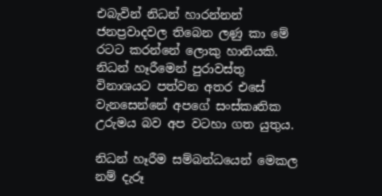එබැවින් නිධන් හාරන්නන් ජනප්‍රවාදවල තිබෙන ලණු කා මේ රටට කරන්නේ ලොකු හානියකි. නිධන් හෑරීමෙන් පුරාවස්තු විනාශයට පත්වන අතර එසේ වැනසෙන්නේ අපගේ සංස්කෘතික උරුමය බව අප වටහා ගත යුතුය.

නිධන් හෑරීම සම්බන්ධයෙන් මෙකල නම් දැරූ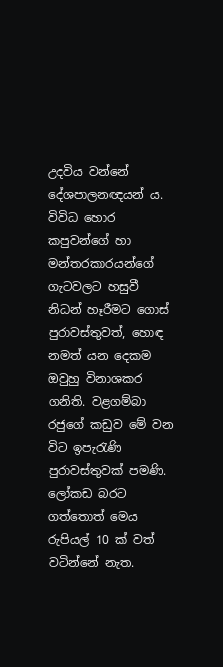උදවිය වන්නේ දේශපාලනඥයන් ය. විවිධ හොර කපුවන්ගේ හා මන්තරකාරයන්ගේ ගැටවලට හසුවී නිධන් හෑරීමට ගොස් පුරාවස්තුවත්, හොඳ නමත් යන දෙකම ඔවුහු විනාශකර ගනිති. වළගම්බා රජුගේ කඩුව මේ වන විට ඉපැරැණි පුරාවස්තුවක් පමණි. ලෝකඩ බරට ගත්තොත් මෙය රුපියල් 10 ක් වත් වටින්නේ නැත.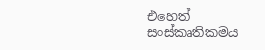එහෙත් සංස්කෘතිකමය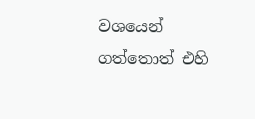වශයෙන් ගත්තොත් එහි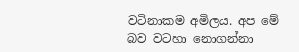වටිනාකම අමිලය. අප මේ බව වටහා නොගන්නා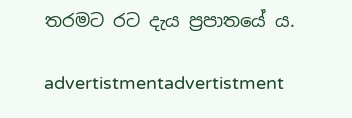තරමට රට දැය ප්‍රපාතයේ ය.

advertistmentadvertistment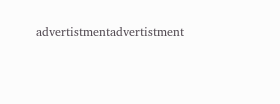advertistmentadvertistment